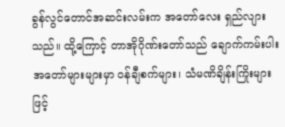ခွန်လွင်တောင်အဆင်းလမ်းက အတော်လေး ရှည်လျားသည်။ ထို့ကြောင့် တာအိုဂိုဏ်းတော်သည် ချောက်ကမ်းပါး အတော်များများမှာ ဝန်ချီစက်များ၊ သံမဏိချိန်းကြိုးများဖြင့်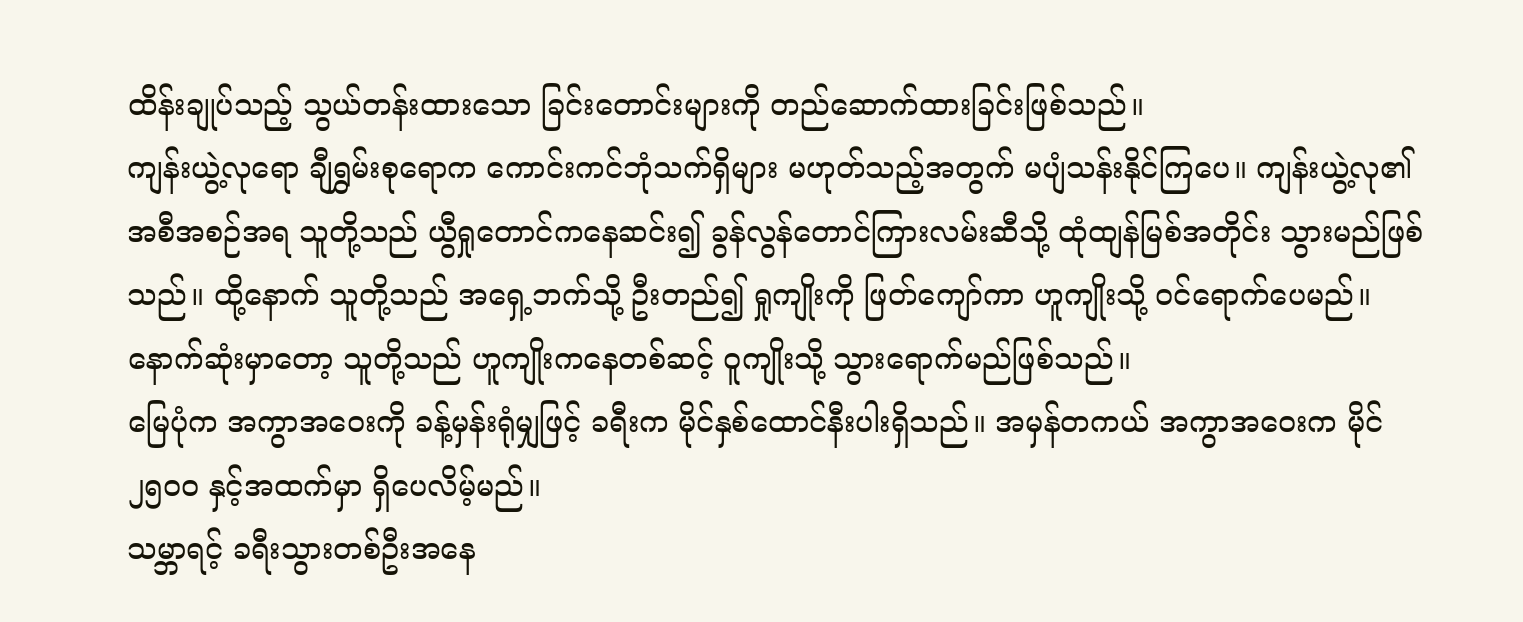ထိန်းချုပ်သည့် သွယ်တန်းထားသော ခြင်းတောင်းများကို တည်ဆောက်ထားခြင်းဖြစ်သည်။
ကျန်းယွဲ့လုရော ချီရွှမ်းစုရောက ကောင်းကင်ဘုံသက်ရှိများ မဟုတ်သည့်အတွက် မပျံသန်းနိုင်ကြပေ။ ကျန်းယွဲ့လု၏ အစီအစဉ်အရ သူတို့သည် ယွီရှုတောင်ကနေဆင်း၍ ခွန်လွန်တောင်ကြားလမ်းဆီသို့ ထုံထျန်မြစ်အတိုင်း သွားမည်ဖြစ်သည်။ ထို့နောက် သူတို့သည် အရှေ့ဘက်သို့ ဦးတည်၍ ရှုကျိုးကို ဖြတ်ကျော်ကာ ဟူကျိုးသို့ ဝင်ရောက်ပေမည်။ နောက်ဆုံးမှာတော့ သူတို့သည် ဟူကျိုးကနေတစ်ဆင့် ဝူကျိုးသို့ သွားရောက်မည်ဖြစ်သည်။
မြေပုံက အကွာအဝေးကို ခန့်မှန်းရုံမျှဖြင့် ခရီးက မိုင်နှစ်ထောင်နီးပါးရှိသည်။ အမှန်တကယ် အကွာအဝေးက မိုင် ၂၅၀၀ နှင့်အထက်မှာ ရှိပေလိမ့်မည်။
သမ္ဘာရင့် ခရီးသွားတစ်ဦးအနေ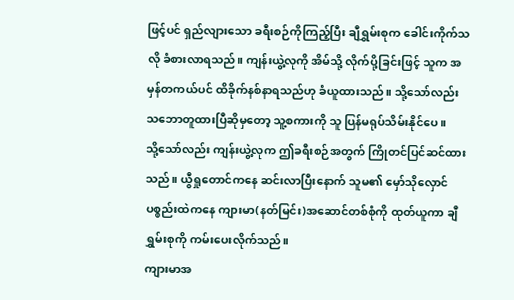ဖြင့်ပင် ရှည်လျားသော ခရီးစဉ်ကိုကြည့်ပြီး ချီရွှမ်းစုက ခေါင်းကိုက်သလို ခံစားလာရသည်။ ကျန်းယွဲ့လုကို အိမ်သို့ လိုက်ပို့ခြင်းဖြင့် သူက အမှန်တကယ်ပင် ထိခိုက်နစ်နာရသည်ဟု ခံယူထားသည်။ သို့သော်လည်း သဘောတူထားပြီဆိုမှတော့ သူ့စကားကို သူ ပြန်မရုပ်သိမ်းနိုင်ပေ။
သို့သော်လည်း ကျန်းယွဲ့လုက ဤခရီးစဉ်အတွက် ကြိုတင်ပြင်ဆင်ထားသည်။ ယွီရှုတောင်ကနေ ဆင်းလာပြီးနောက် သူမ၏ မှော်သိုလှောင်ပစ္စည်းထဲကနေ ကျားမာ(နတ်မြင်း)အဆောင်တစ်စုံကို ထုတ်ယူကာ ချီရွှမ်းစုကို ကမ်းပေးလိုက်သည်။
ကျားမာအ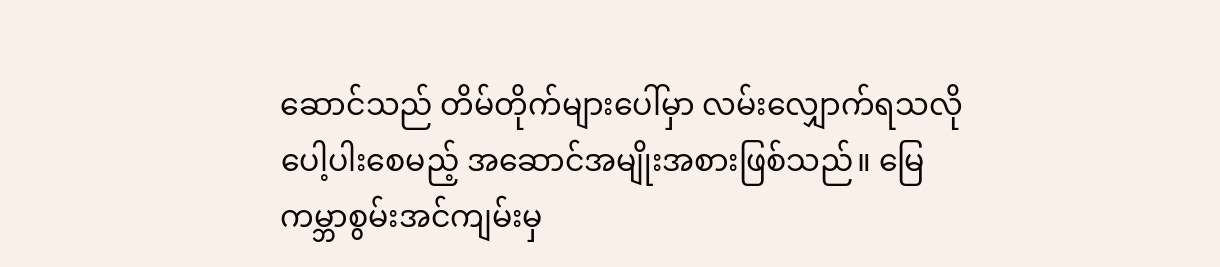ဆောင်သည် တိမ်တိုက်များပေါ်မှာ လမ်းလျှောက်ရသလို ပေါ့ပါးစေမည့် အဆောင်အမျိုးအစားဖြစ်သည်။ မြေကမ္ဘာစွမ်းအင်ကျမ်းမှ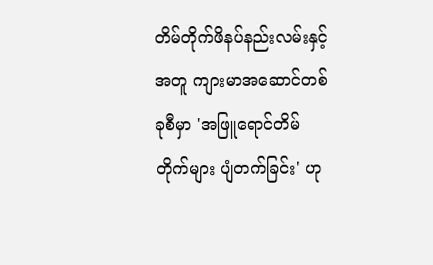တိမ်တိုက်ဖိနပ်နည်းလမ်းနှင့်အတူ ကျားမာအဆောင်တစ်ခုစီမှာ 'အဖြူရောင်တိမ်တိုက်များ ပျံတက်ခြင်း' ဟု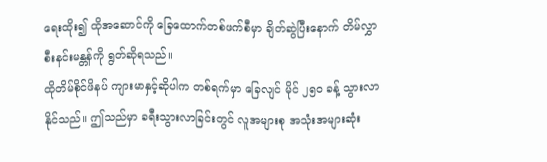ရေးထိုး၍ ထိုအဆောင်ကို ခြေထောက်တစ်ဖက်စီမှာ ချိတ်ဆွဲပြီးနောက် တိမ်လွှာစီးနင်းမန္တန်ကို ရွတ်ဆိုရသည်။
ထိုတိမ်စိုင်ဖိနပ် ကျားမာနှင့်ဆိုပါက တစ်ရက်မှာ ခြေလျင် မိုင် ၂၅၀ ခန့် သွားလာနိုင်သည်။ ဤသည်မှာ ခရီးသွားလာခြင်းတွင် လူအများစု အသုံးအများဆုံး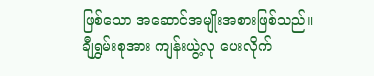ဖြစ်သော အဆောင်အမျိုးအစားဖြစ်သည်။
ချီရွှမ်းစုအား ကျန်းယွဲ့လု ပေးလိုက်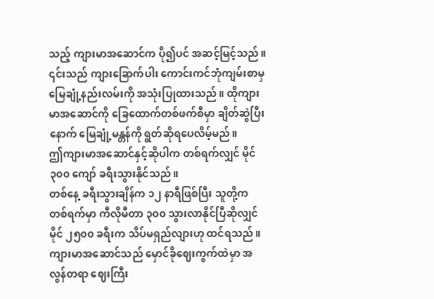သည့် ကျားမာအဆောင်က ပို၍ပင် အဆင့်မြင့်သည်။ ၎င်းသည် ကျားခြောက်ပါး ကောင်းကင်ဘုံကျမ်းစာမှ မြေချုံ့နည်းလမ်းကို အသုံးပြုထားသည်။ ထိုကျားမာအဆောင်ကို ခြေထောက်တစ်ဖက်စီမှာ ချိတ်ဆွဲပြီးနောက် မြေချုံ့မန္တန်ကို ရွတ်ဆိုရပေလိမ့်မည်။
ဤကျားမာအဆောင်နှင့်ဆိုပါက တစ်ရက်လျှင် မိုင် ၃၀၀ ကျော် ခရီးသွားနိုင်သည်။
တစ်နေ့ ခရီးသွားချိန်က ၁၂ နာရီဖြစ်ပြီး သူတို့က တစ်ရက်မှာ ကီလိုမီတာ ၃၀၀ သွားလာနိုင်ပြီဆိုလျှင် မိုင် ၂၅၀၀ ခရီးက သိပ်မရှည်လျားဟု ထင်ရသည်။
ကျားမာအဆောင်သည် မှောင်ခိုဈေးကွက်ထဲမှာ အလွန်တရာ ဈေးကြီး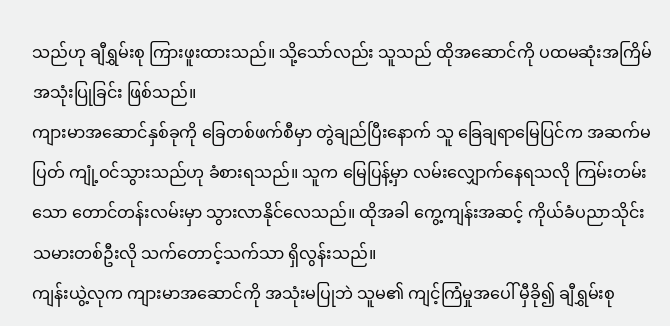သည်ဟု ချီရွှမ်းစု ကြားဖူးထားသည်။ သို့သော်လည်း သူသည် ထိုအဆောင်ကို ပထမဆုံးအကြိမ် အသုံးပြုခြင်း ဖြစ်သည်။
ကျားမာအဆောင်နှစ်ခုကို ခြေတစ်ဖက်စီမှာ တွဲချည်ပြီးနောက် သူ ခြေချရာမြေပြင်က အဆက်မပြတ် ကျုံ့ဝင်သွားသည်ဟု ခံစားရသည်။ သူက မြေပြန့်မှာ လမ်းလျှောက်နေရသလို ကြမ်းတမ်းသော တောင်တန်းလမ်းမှာ သွားလာနိုင်လေသည်။ ထိုအခါ ကွေ့ကျန်းအဆင့် ကိုယ်ခံပညာသိုင်းသမားတစ်ဦးလို သက်တောင့်သက်သာ ရှိလွန်းသည်။
ကျန်းယွဲ့လုက ကျားမာအဆောင်ကို အသုံးမပြုဘဲ သူမ၏ ကျင့်ကြံမှုအပေါ် မှီခို၍ ချီရွှမ်းစု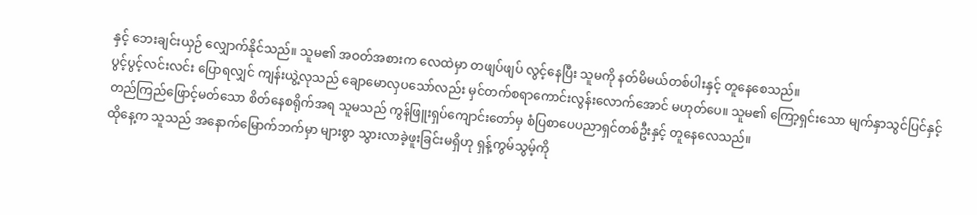နှင့် ဘေးချင်းယှဉ် လျှောက်နိုင်သည်။ သူမ၏ အဝတ်အစားက လေထဲမှာ တဖျပ်ဖျပ် လွင့်နေပြီး သူမကို နတ်မိမယ်တစ်ပါးနှင့် တူနေစေသည်။
ပွင့်ပွင့်လင်းလင်း ပြောရလျှင် ကျန်းယွဲ့လုသည် ချောမောလှပသော်လည်း မှင်တက်စရာကောင်းလွန်းလောက်အောင် မဟုတ်ပေ။ သူမ၏ ကြော့ရှင်းသော မျက်နှာသွင်ပြင်နှင့် တည်ကြည်ဖြောင့်မတ်သော စိတ်နေစရိုက်အရ သူမသည် ကွန်ဖြူးရှပ်ကျောင်းတော်မှ စံပြစာပေပညာရှင်တစ်ဦးနှင့် တူနေလေသည်။
ထိုနေ့က သူသည် အနောက်မြောက်ဘက်မှာ များစွာ သွားလာခဲ့ဖူးခြင်းမရှိဟု ရှန့်ကွမ်သွမ့်ကို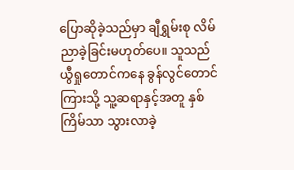ပြောဆိုခဲ့သည်မှာ ချီရွှမ်းစု လိမ်ညာခဲ့ခြင်းမဟုတ်ပေ။ သူသည် ယွီရှုတောင်ကနေ ခွန်လွင်တောင်ကြားသို့ သူ့ဆရာနှင့်အတူ နှစ်ကြိမ်သာ သွားလာခဲ့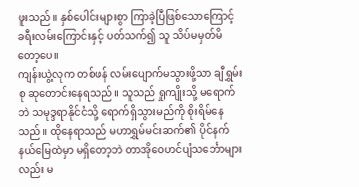ဖူးသည်။ နှစ်ပေါင်းများစွာ ကြာခဲ့ပြီဖြစ်သောကြောင့် ခရီးလမ်းကြောင်းနှင့် ပတ်သက်၍ သူ သိပ်မမှတ်မိတော့ပေ။
ကျန်းယွဲ့လုက တစ်ဖန် လမ်းပျောက်မသွားဖို့သာ ချီရွှမ်းစု ဆုတောင်းနေရသည်။ သူသည် ရှုကျိုးသို့ မရောက်ဘဲ သမုဒ္ဒရာနိုင်ငံသို့ ရောက်ရှိသွားမည်ကို စိုးရိမ်နေသည်။ ထိုနေရာသည် မဟာရွှမ်မင်းဆက်၏ ပိုင်နက်နယ်မြေထဲမှာ မရှိတော့ဘဲ တာအိုဝေဟင်ပျံသင်္ဘောများလည်း မ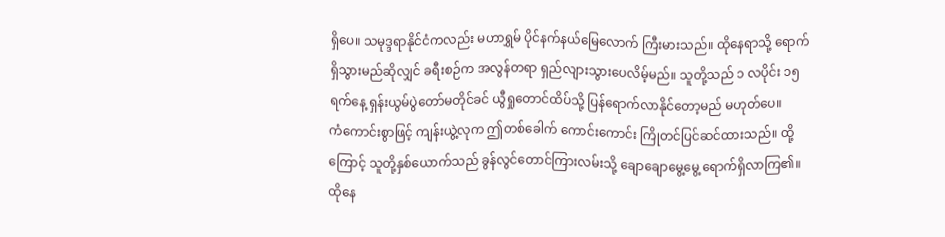ရှိပေ။ သမုဒ္ဒရာနိုင်ငံကလည်း မဟာရွှမ် ပိုင်နက်နယ်မြေလောက် ကြီးမားသည်။ ထိုနေရာသို့ ရောက်ရှိသွားမည်ဆိုလျှင် ခရီးစဉ်က အလွန်တရာ ရှည်လျားသွားပေလိမ့်မည်။ သူတို့သည် ၁ လပိုင်း ၁၅ ရက်နေ့ ရှန်းယွမ်ပွဲတော်မတိုင်ခင် ယွီရှုတောင်ထိပ်သို့ ပြန်ရောက်လာနိုင်တော့မည် မဟုတ်ပေ။
ကံကောင်းစွာဖြင့် ကျန်းယွဲ့လုက ဤတစ်ခေါက် ကောင်းကောင်း ကြိုတင်ပြင်ဆင်ထားသည်။ ထို့ကြောင့် သူတို့နှစ်ယောက်သည် ခွန်လွင်တောင်ကြားလမ်းသို့ ချောချောမွေ့မွေ့ ရောက်ရှိလာကြ၏။ ထိုနေ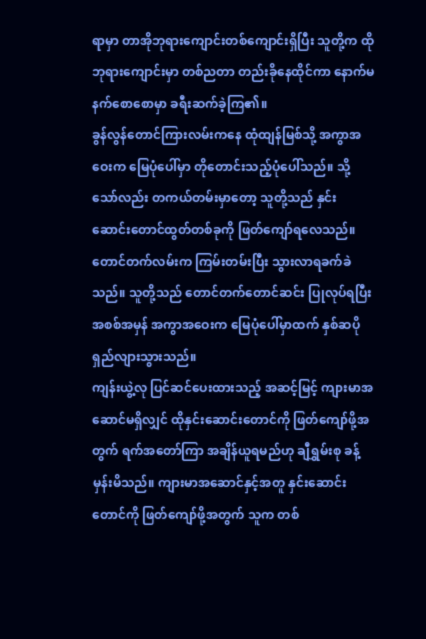ရာမှာ တာအိုဘုရားကျောင်းတစ်ကျောင်းရှိပြီး သူတို့က ထိုဘုရားကျောင်းမှာ တစ်ညတာ တည်းခိုနေထိုင်ကာ နောက်မနက်စောစောမှာ ခရီးဆက်ခဲ့ကြ၏။
ခွန်လွန်တောင်ကြားလမ်းကနေ ထုံထျန်မြစ်သို့ အကွာအဝေးက မြေပုံပေါ်မှာ တိုတောင်းသည့်ပုံပေါ်သည်။ သို့သော်လည်း တကယ်တမ်းမှာတော့ သူတို့သည် နှင်းဆောင်းတောင်ထွတ်တစ်ခုကို ဖြတ်ကျော်ရလေသည်။ တောင်တက်လမ်းက ကြမ်းတမ်းပြီး သွားလာရခက်ခဲသည်။ သူတို့သည် တောင်တက်တောင်ဆင်း ပြုလုပ်ရပြီး အစစ်အမှန် အကွာအဝေးက မြေပုံပေါ်မှာထက် နှစ်ဆပိုရှည်လျားသွားသည်။
ကျန်းယွဲ့လု ပြင်ဆင်ပေးထားသည့် အဆင့်မြင့် ကျားမာအဆောင်မရှိလျှင် ထိုနှင်းဆောင်းတောင်ကို ဖြတ်ကျော်ဖို့အတွက် ရက်အတော်ကြာ အချိန်ယူရမည်ဟု ချီရွှမ်းစု ခန့်မှန်းမိသည်။ ကျားမာအဆောင်နှင့်အတူ နှင်းဆောင်းတောင်ကို ဖြတ်ကျော်ဖို့အတွက် သူက တစ်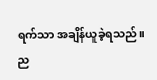ရက်သာ အချိန်ယူခဲ့ရသည်။ ည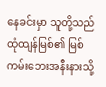နေခင်းမှာ သူတို့သည် ထုံထျန်မြစ်၏ မြစ်ကမ်းဘေးအနီးနားသို့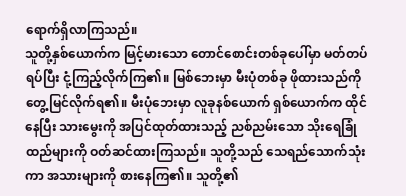ရောက်ရှိလာကြသည်။
သူတို့နှစ်ယောက်က မြင့်မားသော တောင်စောင်းတစ်ခုပေါ်မှာ မတ်တပ်ရပ်ပြီး ငုံ့ကြည့်လိုက်ကြ၏။ မြစ်ဘေးမှာ မီးပုံတစ်ခု ဖိုထားသည်ကို တွေ့မြင်လိုက်ရ၏။ မီးပုံဘေးမှာ လူခုနစ်ယောက် ရှစ်ယောက်က ထိုင်နေပြီး သားမွေးကို အပြင်ထုတ်ထားသည့် ညစ်ညမ်းသော သိုးရေခြုံထည်များကို ဝတ်ဆင်ထားကြသည်။ သူတို့သည် သေရည်သောက်သုံးကာ အသားများကို စားနေကြ၏။ သူတို့၏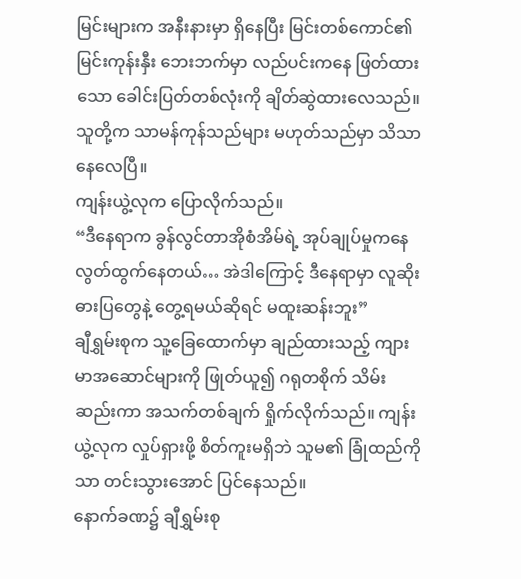မြင်းများက အနီးနားမှာ ရှိနေပြီး မြင်းတစ်ကောင်၏ မြင်းကုန်းနှီး ဘေးဘက်မှာ လည်ပင်းကနေ ဖြတ်ထားသော ခေါင်းပြတ်တစ်လုံးကို ချိတ်ဆွဲထားလေသည်။
သူတို့က သာမန်ကုန်သည်များ မဟုတ်သည်မှာ သိသာနေလေပြီ။
ကျန်းယွဲ့လုက ပြောလိုက်သည်။
“ဒီနေရာက ခွန်လွင်တာအိုစံအိမ်ရဲ့ အုပ်ချုပ်မှုကနေ လွတ်ထွက်နေတယ်… အဲဒါကြောင့် ဒီနေရာမှာ လူဆိုးဓားပြတွေနဲ့ တွေ့ရမယ်ဆိုရင် မထူးဆန်းဘူး”
ချီရွှမ်းစုက သူ့ခြေထောက်မှာ ချည်ထားသည့် ကျားမာအဆောင်များကို ဖြုတ်ယူ၍ ဂရုတစိုက် သိမ်းဆည်းကာ အသက်တစ်ချက် ရှိုက်လိုက်သည်။ ကျန်းယွဲ့လုက လှုပ်ရှားဖို့ စိတ်ကူးမရှိဘဲ သူမ၏ ခြုံထည်ကိုသာ တင်းသွားအောင် ပြင်နေသည်။
နောက်ခဏ၌ ချီရွှမ်းစု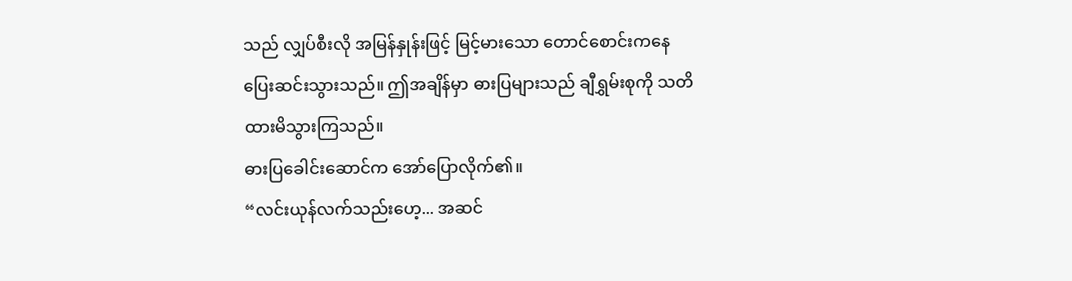သည် လျှပ်စီးလို အမြန်နှုန်းဖြင့် မြင့်မားသော တောင်စောင်းကနေ ပြေးဆင်းသွားသည်။ ဤအချိန်မှာ ဓားပြများသည် ချီရွှမ်းစုကို သတိထားမိသွားကြသည်။
ဓားပြခေါင်းဆောင်က အော်ပြောလိုက်၏။
“လင်းယုန်လက်သည်းဟေ့... အဆင်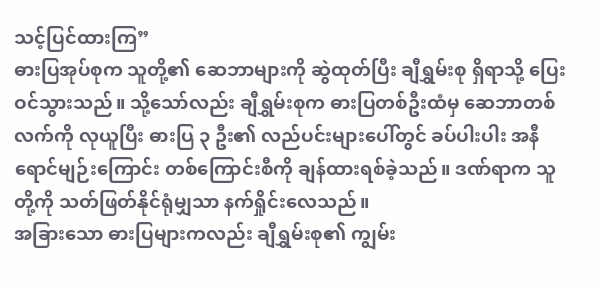သင့်ပြင်ထားကြ”
ဓားပြအုပ်စုက သူတို့၏ ဆေဘာများကို ဆွဲထုတ်ပြီး ချီရွှမ်းစု ရှိရာသို့ ပြေးဝင်သွားသည်။ သို့သော်လည်း ချီရွှမ်းစုက ဓားပြတစ်ဦးထံမှ ဆေဘာတစ်လက်ကို လုယူပြီး ဓားပြ ၃ ဦး၏ လည်ပင်းများပေါ်တွင် ခပ်ပါးပါး အနီရောင်မျဉ်းကြောင်း တစ်ကြောင်းစီကို ချန်ထားရစ်ခဲ့သည်။ ဒဏ်ရာက သူတို့ကို သတ်ဖြတ်နိုင်ရုံမျှသာ နက်ရှိုင်းလေသည်။
အခြားသော ဓားပြများကလည်း ချီရွှမ်းစု၏ ကျွမ်း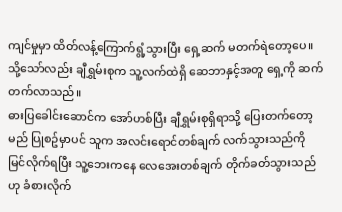ကျင်မှုမှာ ထိတ်လန့်ကြောက်ရွံ့သွားပြီး ရှေ့ဆက် မတက်ရဲတော့ပေ။ သို့သော်လည်း ချီရွှမ်းစုက သူ့လက်ထဲရှိ ဆေဘာနှင့်အတူ ရှေ့ကို ဆက်တက်လာသည်။
ဓားပြခေါင်းဆောင်က အော်ဟစ်ပြီး ချီရွှမ်းစုရှိရာသို့ ပြေးတက်တော့မည် ပြုစဥ်မှာပင် သူက အလင်းရောင်တစ်ချက် လက်သွားသည်ကို မြင်လိုက်ရပြီး သူ့ဘေးကနေ လေအေးတစ်ချက် တိုက်ခတ်သွားသည်ဟု ခံစားလိုက်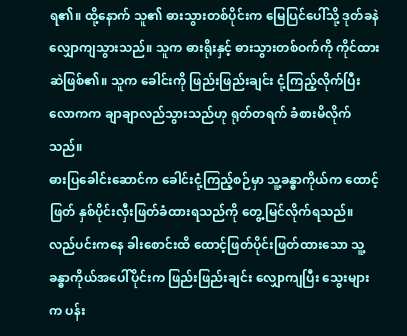ရ၏။ ထို့နောက် သူ၏ ဓားသွားတစ်ပိုင်းက မြေပြင်ပေါ်သို့ ဒုတ်ခနဲ လျှောကျသွားသည်။ သူက ဓားရိုးနှင့် ဓားသွားတစ်ဝက်ကို ကိုင်ထားဆဲဖြစ်၏။ သူက ခေါင်းကို ဖြည်းဖြည်းချင်း ငုံ့ကြည့်လိုက်ပြီး လောကက ချာချာလည်သွားသည်ဟု ရုတ်တရက် ခံစားမိလိုက်သည်။
ဓားပြခေါင်းဆောင်က ခေါင်းငုံ့ကြည့်စဉ်မှာ သူ့ခန္ဓာကိုယ်က ထောင့်ဖြတ် နှစ်ပိုင်းလှီးဖြတ်ခံထားရသည်ကို တွေ့မြင်လိုက်ရသည်။ လည်ပင်းကနေ ခါးစောင်းထိ ထောင့်ဖြတ်ပိုင်းဖြတ်ထားသော သူ့ခန္ဓာကိုယ်အပေါ်ပိုင်းက ဖြည်းဖြည်းချင်း လျှောကျပြီး သွေးများက ပန်း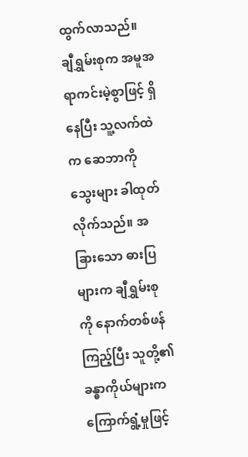ထွက်လာသည်။
ချီရွှမ်းစုက အမူအရာကင်းမဲ့စွာဖြင့် ရှိနေပြီး သူ့လက်ထဲက ဆေဘာကို သွေးများ ခါထုတ်လိုက်သည်။ အခြားသော ဓားပြများက ချီရွှမ်းစုကို နောက်တစ်ဖန် ကြည့်ပြီး သူတို့၏ ခန္ဓာကိုယ်များက ကြောက်ရွံ့မှုဖြင့်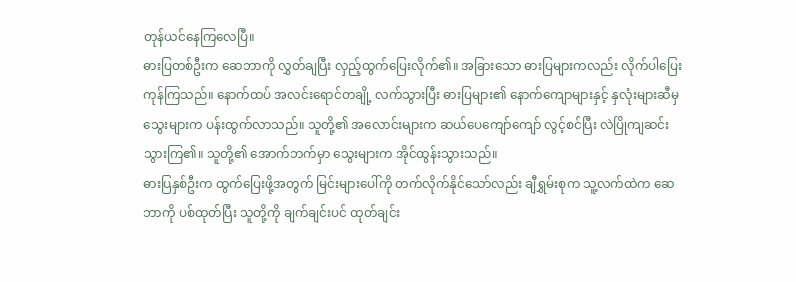တုန်ယင်နေကြလေပြီ။
ဓားပြတစ်ဦးက ဆေဘာကို လွှတ်ချပြီး လှည့်ထွက်ပြေးလိုက်၏။ အခြားသော ဓားပြများကလည်း လိုက်ပါပြေးကုန်ကြသည်။ နောက်ထပ် အလင်းရောင်တချို့ လက်သွားပြီး ဓားပြများ၏ နောက်ကျောများနှင့် နှလုံးများဆီမှ သွေးများက ပန်းထွက်လာသည်။ သူတို့၏ အလောင်းများက ဆယ်ပေကျော်ကျော် လွင့်စင်ပြီး လဲပြိုကျဆင်းသွားကြ၏။ သူတို့၏ အောက်ဘက်မှာ သွေးများက အိုင်ထွန်းသွားသည်။
ဓားပြနှစ်ဦးက ထွက်ပြေးဖို့အတွက် မြင်းများပေါ်ကို တက်လိုက်နိုင်သော်လည်း ချီရွှမ်းစုက သူ့လက်ထဲက ဆေဘာကို ပစ်ထုတ်ပြီး သူတို့ကို ချက်ချင်းပင် ထုတ်ချင်း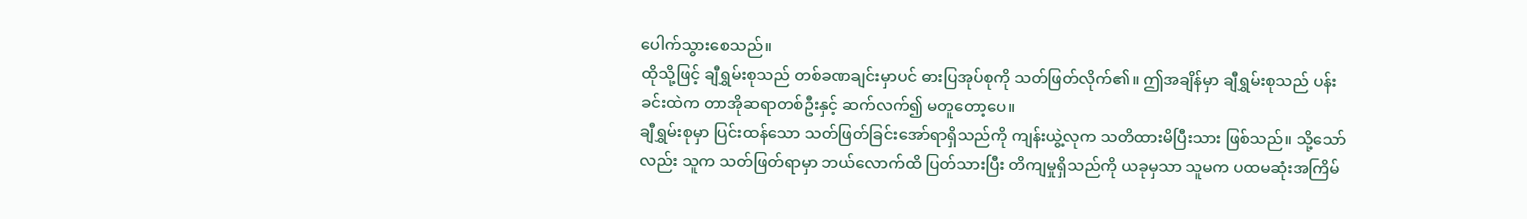ပေါက်သွားစေသည်။
ထိုသို့ဖြင့် ချီရွှမ်းစုသည် တစ်ခဏချင်းမှာပင် ဓားပြအုပ်စုကို သတ်ဖြတ်လိုက်၏။ ဤအချိန်မှာ ချီရွှမ်းစုသည် ပန်းခင်းထဲက တာအိုဆရာတစ်ဦးနှင့် ဆက်လက်၍ မတူတော့ပေ။
ချီရွှမ်းစုမှာ ပြင်းထန်သော သတ်ဖြတ်ခြင်းအော်ရာရှိသည်ကို ကျန်းယွဲ့လုက သတိထားမိပြီးသား ဖြစ်သည်။ သို့သော်လည်း သူက သတ်ဖြတ်ရာမှာ ဘယ်လောက်ထိ ပြတ်သားပြီး တိကျမှုရှိသည်ကို ယခုမှသာ သူမက ပထမဆုံးအကြိမ်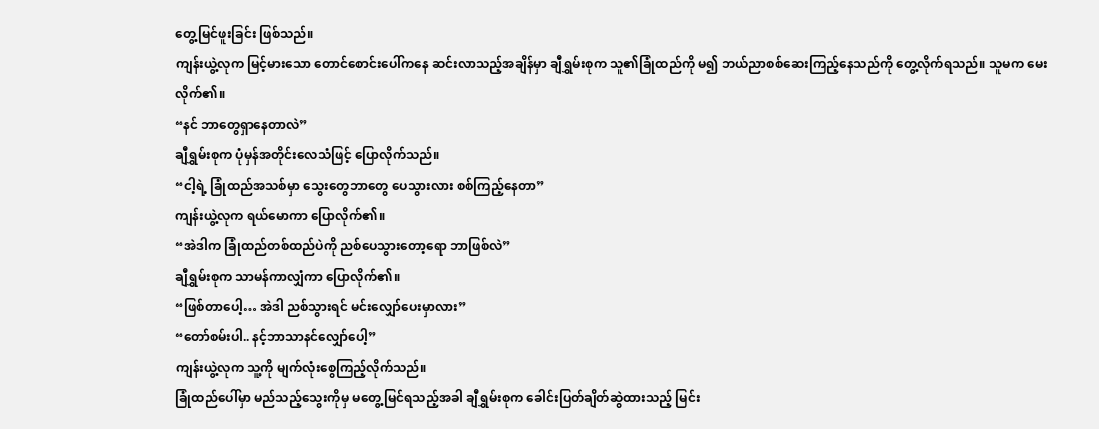တွေ့မြင်ဖူးခြင်း ဖြစ်သည်။
ကျန်းယွဲ့လုက မြင့်မားသော တောင်စောင်းပေါ်ကနေ ဆင်းလာသည့်အချိန်မှာ ချီရွှမ်းစုက သူ၏ခြုံထည်ကို မ၍ ဘယ်ညာစစ်ဆေးကြည့်နေသည်ကို တွေ့လိုက်ရသည်။ သူမက မေးလိုက်၏။
“နင် ဘာတွေရှာနေတာလဲ”
ချီရွှမ်းစုက ပုံမှန်အတိုင်းလေသံဖြင့် ပြောလိုက်သည်။
“ငါ့ရဲ့ ခြုံထည်အသစ်မှာ သွေးတွေဘာတွေ ပေသွားလား စစ်ကြည့်နေတာ”
ကျန်းယွဲ့လုက ရယ်မောကာ ပြောလိုက်၏။
“အဲဒါက ခြုံထည်တစ်ထည်ပဲကို ညစ်ပေသွားတော့ရော ဘာဖြစ်လဲ”
ချီရွှမ်းစုက သာမန်ကာလျှံကာ ပြောလိုက်၏။
“ဖြစ်တာပေါ့… အဲဒါ ညစ်သွားရင် မင်းလျှော်ပေးမှာလား”
“တော်စမ်းပါ.. နင့်ဘာသာနင်လျှော်ပေါ့”
ကျန်းယွဲ့လုက သူ့ကို မျက်လုံးစွေကြည့်လိုက်သည်။
ခြုံထည်ပေါ်မှာ မည်သည့်သွေးကိုမှ မတွေ့မြင်ရသည့်အခါ ချီရွှမ်းစုက ခေါင်းပြတ်ချိတ်ဆွဲထားသည့် မြင်း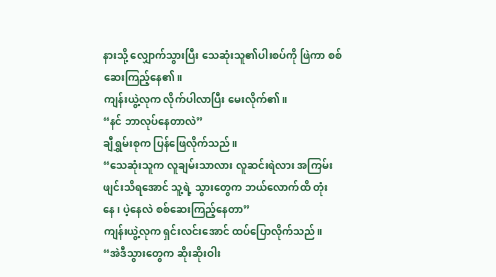နားသို့ လျှောက်သွားပြီး သေဆုံးသူ၏ပါးစပ်ကို ဖြဲကာ စစ်ဆေးကြည့်နေ၏။
ကျန်းယွဲ့လုက လိုက်ပါလာပြီး မေးလိုက်၏။
“နင် ဘာလုပ်နေတာလဲ”
ချီရွှမ်းစုက ပြန်ဖြေလိုက်သည်။
“သေဆုံးသူက လူချမ်းသာလား လူဆင်းရဲလား အကြမ်းဖျင်းသိရအောင် သူ့ရဲ့ သွားတွေက ဘယ်လောက်ထိ တုံးနေ၊ ပဲ့နေလဲ စစ်ဆေးကြည့်နေတာ”
ကျန်းယွဲ့လုက ရှင်းလင်းအောင် ထပ်ပြောလိုက်သည်။
“အဲဒီသွားတွေက ဆိုးဆိုးဝါး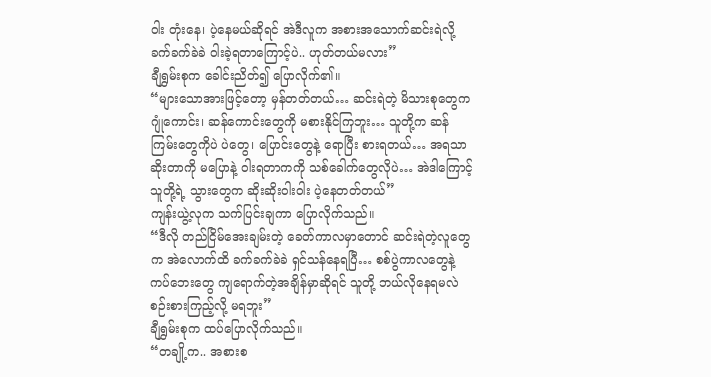ဝါး တုံးနေ၊ ပဲ့နေမယ်ဆိုရင် အဲဒီလူက အစားအသောက်ဆင်းရဲလို့ ခက်ခက်ခဲခဲ ဝါးခဲ့ရတာကြောင့်ပဲ.. ဟုတ်တယ်မလား”
ချီရွှမ်းစုက ခေါင်းညိတ်၍ ပြောလိုက်၏။
“များသောအားဖြင့်တော့ မှန်တတ်တယ်… ဆင်းရဲတဲ့ မိသားစုတွေက ဂျုံကောင်း၊ ဆန်ကောင်းတွေကို မစားနိုင်ကြဘူး… သူတို့က ဆန်ကြမ်းတွေကိုပဲ ပဲတွေ၊ ပြောင်းတွေနဲ့ ရောပြီး စားရတယ်… အရသာဆိုးတာကို မပြောနဲ့ ဝါးရတာကကို သစ်ခေါက်တွေလိုပဲ… အဲဒါကြောင့် သူတို့ရဲ့ သွားတွေက ဆိုးဆိုးဝါးဝါး ပဲ့နေတတ်တယ်”
ကျန်းယွဲ့လုက သက်ပြင်းချကာ ပြောလိုက်သည်။
“ဒီလို တည်ငြိမ်အေးချမ်းတဲ့ ခေတ်ကာလမှာတောင် ဆင်းရဲတဲ့လူတွေက အဲလောက်ထိ ခက်ခက်ခဲခဲ ရှင်သန်နေရပြီ… စစ်ပွဲကာလတွေနဲ့ ကပ်ဘေးတွေ ကျရောက်တဲ့အချိန်မှာဆိုရင် သူတို့ ဘယ်လိုနေရမလဲ စဉ်းစားကြည့်လို့ မရဘူး”
ချီရွှမ်းစုက ထပ်ပြောလိုက်သည်။
“တချို့က.. အစားစ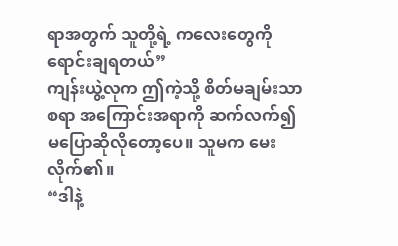ရာအတွက် သူတို့ရဲ့ ကလေးတွေကို ရောင်းချရတယ်”
ကျန်းယွဲ့လုက ဤကဲ့သို့ စိတ်မချမ်းသာစရာ အကြောင်းအရာကို ဆက်လက်၍ မပြောဆိုလိုတော့ပေ။ သူမက မေးလိုက်၏။
“ဒါနဲ့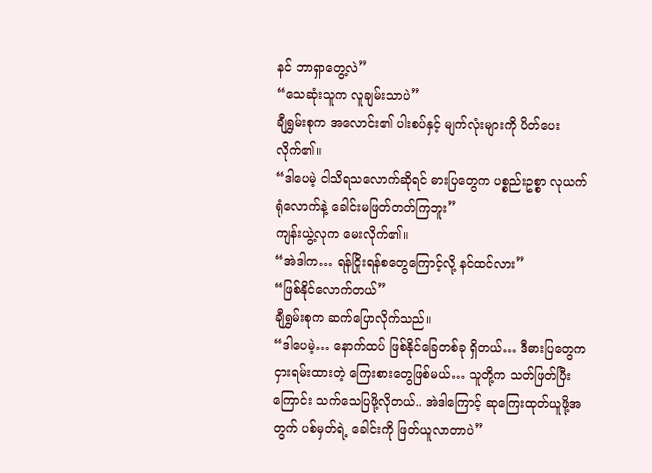နင် ဘာရှာတွေ့လဲ”
“သေဆုံးသူက လူချမ်းသာပဲ”
ချီရွှမ်းစုက အလောင်း၏ ပါးစပ်နှင့် မျက်လုံးများကို ပိတ်ပေးလိုက်၏။
“ဒါပေမဲ့ ငါသိရသလောက်ဆိုရင် ဓားပြတွေက ပစ္စည်းဥစ္စာ လုယက်ရုံလောက်နဲ့ ခေါင်းမဖြတ်တတ်ကြဘူး”
ကျန်းယွဲ့လုက မေးလိုက်၏။
“အဲဒါက… ရန်ငြိုးရန်စတွေကြောင့်လို့ နင်ထင်လား”
“ဖြစ်နိုင်လောက်တယ်”
ချီရွှမ်းစုက ဆက်ပြောလိုက်သည်။
“ဒါပေမဲ့… နောက်ထပ် ဖြစ်နိုင်ခြေတစ်ခု ရှိတယ်… ဒီဓားပြတွေက ငှားရမ်းထားတဲ့ ကြေးစားတွေဖြစ်မယ်… သူတို့က သတ်ဖြတ်ပြီးကြောင်း သက်သေပြဖို့လိုတယ်.. အဲဒါကြောင့် ဆုကြေးထုတ်ယူဖို့အတွက် ပစ်မှတ်ရဲ့ ခေါင်းကို ဖြတ်ယူလာတာပဲ”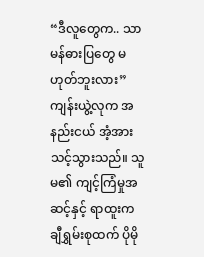“ဒီလူတွေက.. သာမန်ဓားပြတွေ မဟုတ်ဘူးလား”
ကျန်းယွဲ့လုက အနည်းငယ် အံ့အားသင့်သွားသည်။ သူမ၏ ကျင့်ကြံမှုအဆင့်နှင့် ရာထူးက ချီရွှမ်းစုထက် ပိုမို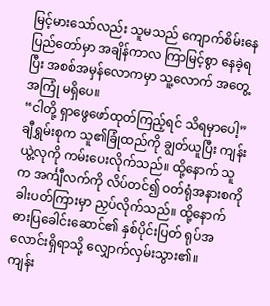မြင့်မားသော်လည်း သူမသည် ကျောက်စိမ်းနေပြည်တော်မှာ အချိန်ကာလ ကြာမြင့်စွာ နေခဲ့ရပြီး အစစ်အမှန်လောကမှာ သူ့လောက် အတွေ့အကြုံ မရှိပေ။
“ငါတို့ ရှာဖွေဖော်ထုတ်ကြည့်ရင် သိရမှာပေါ့”
ချီရွှမ်းစုက သူ၏ခြုံထည်ကို ချွတ်ယူပြီး ကျန်းယွဲ့လုကို ကမ်းပေးလိုက်သည်။ ထို့နောက် သူက အင်္ကျီလက်ကို လိပ်တင်၍ ဝတ်ရုံအနားစကို ခါးပတ်ကြားမှာ ညှပ်လိုက်သည်။ ထို့နောက် ဓားပြခေါင်းဆောင်၏ နှစ်ပိုင်းပြတ် ရုပ်အလောင်းရှိရာသို့ လျှောက်လှမ်းသွား၏။
ကျန်း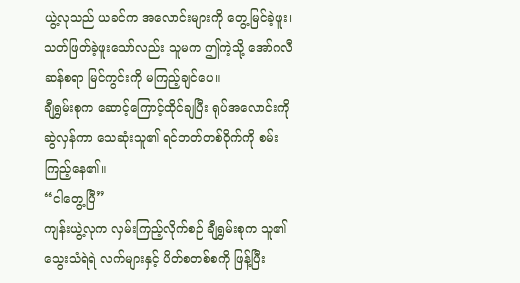ယွဲ့လုသည် ယခင်က အလောင်းများကို တွေ့မြင်ခဲ့ဖူး၊ သတ်ဖြတ်ခဲ့ဖူးသော်လည်း သူမက ဤကဲ့သို့ အော်ဂလီဆန်စရာ မြင်ကွင်းကို မကြည့်ချင်ပေ။
ချီရွှမ်းစုက ဆောင့်ကြောင့်ထိုင်ချပြီး ရုပ်အလောင်းကို ဆွဲလှန်ကာ သေဆုံးသူ၏ ရင်ဘတ်တစ်ဝိုက်ကို စမ်းကြည့်နေ၏။
“ငါတွေ့ပြီ”
ကျန်းယွဲ့လုက လှမ်းကြည့်လိုက်စဉ် ချီရွှမ်းစုက သူ၏ သွေးသံရဲရဲ လက်များနှင့် ပိတ်စတစ်စကို ဖြန့်ပြီး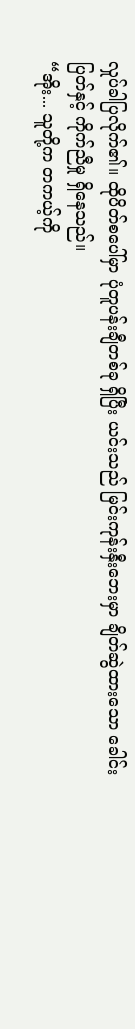လှုပ်ခါပြလိုက်၏။ ထိုပိတ်စပေါ်မှာ ပုံတူပန်းချီတစ်ခု ရှိပြီး ယင်းသည် မြင်းကုန်းနှီးဘေးမှာ ချိတ်ဆွဲထားသော ခေါင်းပြတ်နှင့် ကိုက်ညီမှု ရှိနေသည်။
“အိုး... သူတို့က တကယ့်ကို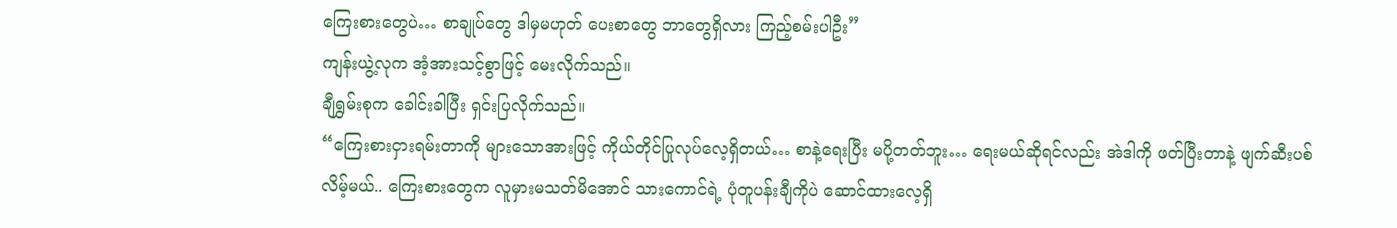ကြေးစားတွေပဲ… စာချုပ်တွေ ဒါမှမဟုတ် ပေးစာတွေ ဘာတွေရှိလား ကြည့်စမ်းပါဦး”
ကျန်းယွဲ့လုက အံ့အားသင့်စွာဖြင့် မေးလိုက်သည်။
ချီရွှမ်းစုက ခေါင်းခါပြီး ရှင်းပြလိုက်သည်။
“ကြေးစားငှားရမ်းတာကို များသောအားဖြင့် ကိုယ်တိုင်ပြုလုပ်လေ့ရှိတယ်… စာနဲ့ရေးပြီး မပို့တတ်ဘူး… ရေးမယ်ဆိုရင်လည်း အဲဒါကို ဖတ်ပြီးတာနဲ့ ဖျက်ဆီးပစ်လိမ့်မယ်.. ကြေးစားတွေက လူမှားမသတ်မိအောင် သားကောင်ရဲ့ ပုံတူပန်းချီကိုပဲ ဆောင်ထားလေ့ရှိ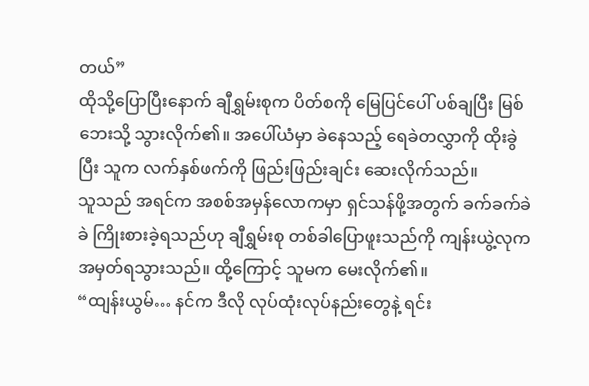တယ်”
ထိုသို့ပြောပြီးနောက် ချီရွှမ်းစုက ပိတ်စကို မြေပြင်ပေါ် ပစ်ချပြီး မြစ်ဘေးသို့ သွားလိုက်၏။ အပေါ်ယံမှာ ခဲနေသည့် ရေခဲတလွှာကို ထိုးခွဲပြီး သူက လက်နှစ်ဖက်ကို ဖြည်းဖြည်းချင်း ဆေးလိုက်သည်။
သူသည် အရင်က အစစ်အမှန်လောကမှာ ရှင်သန်ဖို့အတွက် ခက်ခက်ခဲခဲ ကြိုးစားခဲ့ရသည်ဟု ချီရွှမ်းစု တစ်ခါပြောဖူးသည်ကို ကျန်းယွဲ့လုက အမှတ်ရသွားသည်။ ထို့ကြောင့် သူမက မေးလိုက်၏။
“ထျန်းယွမ်… နင်က ဒီလို လုပ်ထုံးလုပ်နည်းတွေနဲ့ ရင်း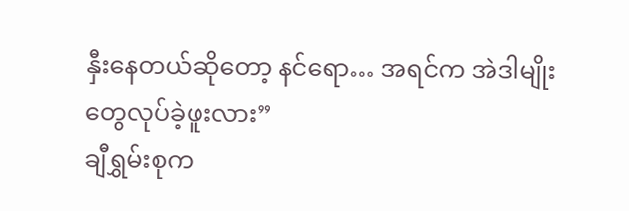နှီးနေတယ်ဆိုတော့ နင်ရော… အရင်က အဲဒါမျိုးတွေလုပ်ခဲ့ဖူးလား”
ချီရွှမ်းစုက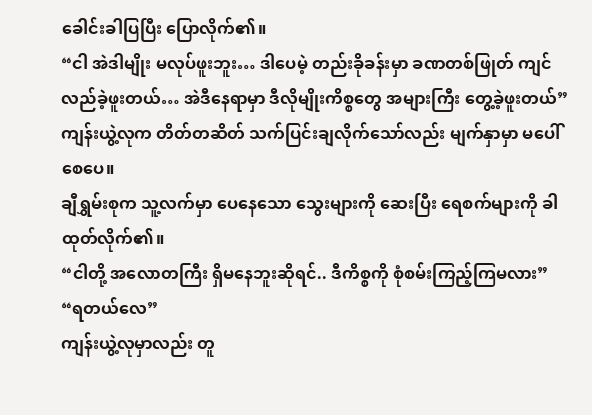ခေါင်းခါပြပြီး ပြောလိုက်၏။
“ငါ အဲဒါမျိုး မလုပ်ဖူးဘူး… ဒါပေမဲ့ တည်းခိုခန်းမှာ ခဏတစ်ဖြုတ် ကျင်လည်ခဲ့ဖူးတယ်… အဲဒီနေရာမှာ ဒီလိုမျိုးကိစ္စတွေ အများကြီး တွေ့ခဲ့ဖူးတယ်”
ကျန်းယွဲ့လုက တိတ်တဆိတ် သက်ပြင်းချလိုက်သော်လည်း မျက်နှာမှာ မပေါ်စေပေ။
ချီရွှမ်းစုက သူ့လက်မှာ ပေနေသော သွေးများကို ဆေးပြီး ရေစက်များကို ခါထုတ်လိုက်၏။
“ငါတို့ အလောတကြီး ရှိမနေဘူးဆိုရင်.. ဒီကိစ္စကို စုံစမ်းကြည့်ကြမလား”
“ရတယ်လေ”
ကျန်းယွဲ့လုမှာလည်း တူ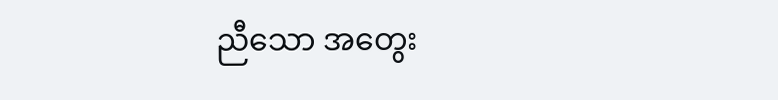ညီသော အတွေး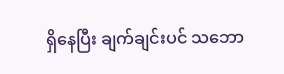ရှိနေပြီး ချက်ချင်းပင် သဘော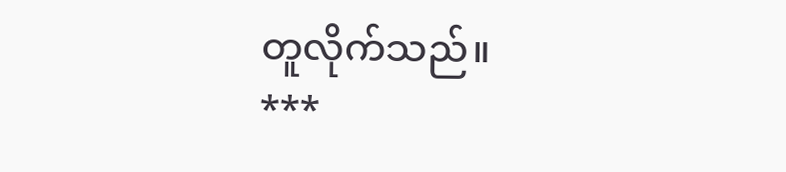တူလိုက်သည်။
***